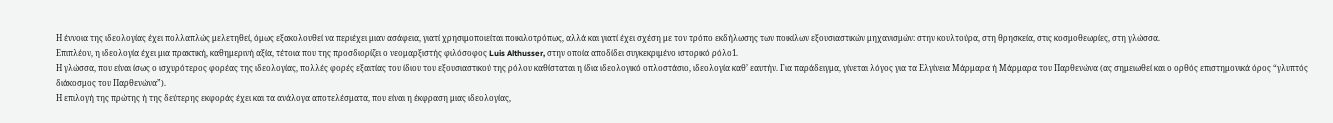Η έννοια της ιδεολογίας έχει πολλαπλώς μελετηθεί, όμως εξακολουθεί να περιέχει μιαν ασάφεια, γιατί χρησιμοποιείται ποικιλοτρόπως, αλλά και γιατί έχει σχέση με τον τρόπο εκδήλωσης των ποικίλων εξουσιαστικών μηχανισμών: στην κουλτούρα, στη θρησκεία, στις κοσμοθεωρίες, στη γλώσσα.
Επιπλέον, η ιδεολογία έχει μια πρακτική, καθημερινή αξία, τέτοια που της προσδιορίζει ο νεομαρξιστής φιλόσοφος Luis Althusser, στην οποία αποδίδει συγκεκριμένο ιστορικό ρόλο1.
Η γλώσσα, που είναι ίσως ο ισχυρότερος φορέας της ιδεολογίας, πολλές φορές εξαιτίας του ίδιου του εξουσιαστικού της ρόλου καθίσταται η ίδια ιδεολογικό οπλοστάσιο, ιδεολογία καθ’ εαυτήν. Για παράδειγμα, γίνεται λόγος για τα Ελγίνεια Μάρμαρα ή Μάρμαρα του Παρθενώνα (ας σημειωθεί και ο ορθός επιστημονικά όρος “γλυπτός διάκοσμος του Παρθενώνα”).
Η επιλογή της πρώτης ή της δεύτερης εκφοράς έχει και τα ανάλογα αποτελέσματα, που είναι η έκφραση μιας ιδεολογίας,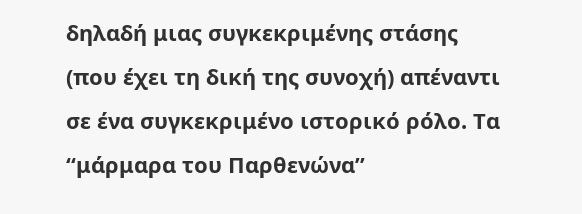δηλαδή μιας συγκεκριμένης στάσης (που έχει τη δική της συνοχή) απέναντι σε ένα συγκεκριμένο ιστορικό ρόλο. Τα “μάρμαρα του Παρθενώνα”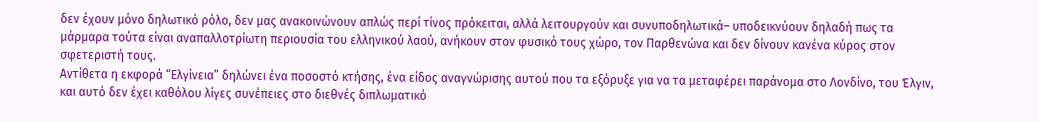δεν έχουν μόνο δηλωτικό ρόλο, δεν μας ανακοινώνουν απλώς περί τίνος πρόκειται, αλλά λειτουργούν και συνυποδηλωτικά– υποδεικνύουν δηλαδή πως τα μάρμαρα τούτα είναι αναπαλλοτρίωτη περιουσία του ελληνικού λαού, ανήκουν στον φυσικό τους χώρο, τον Παρθενώνα και δεν δίνουν κανένα κύρος στον σφετεριστή τους.
Αντίθετα η εκφορά “Ελγίνεια” δηλώνει ένα ποσοστό κτήσης, ένα είδος αναγνώρισης αυτού που τα εξόρυξε για να τα μεταφέρει παράνομα στο Λονδίνο, του Έλγιν, και αυτό δεν έχει καθόλου λίγες συνέπειες στο διεθνές διπλωματικό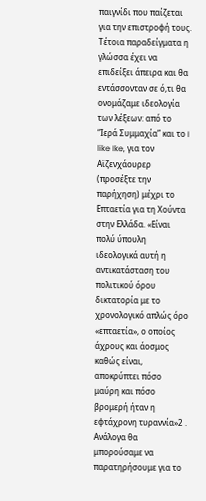παιγνίδι που παίζεται για την επιστροφή τους. Τέτοια παραδείγματα η γλώσσα έχει να επιδείξει άπειρα και θα εντάσσονταν σε ό,τι θα ονομάζαμε ιδεολογία των λέξεων: από το “Ιερά Συμμαχία” και το I like Ike, για τον Αϊζενχάουρερ (προσέξτε την παρήχηση) μέχρι το Επταετία για τη Χούντα στην Ελλάδα. «Είναι πολύ ύπουλη ιδεολογικά αυτή η αντικατάσταση του πολιτικού όρου δικτατορία με το χρονολογικό απλώς όρο «επταετία», ο οποίος άχρους και άοσμος καθώς είναι, αποκρύπτει πόσο μαύρη και πόσο βρομερή ήταν η εφτάχρονη τυραννία»2 .
Ανάλογα θα μπορούσαμε να παρατηρήσουμε για το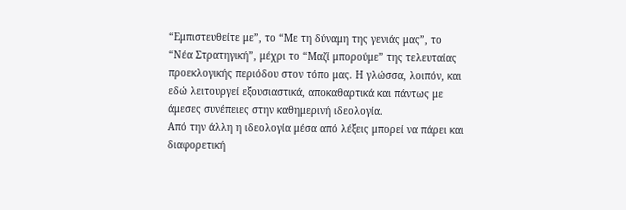“Εμπιστευθείτε με”, το “Με τη δύναμη της γενιάς μας”, το “Νέα Στρατηγική”, μέχρι το “Μαζί μπορούμε” της τελευταίας προεκλογικής περιόδου στον τόπο μας. Η γλώσσα, λοιπόν, και εδώ λειτουργεί εξουσιαστικά, αποκαθαρτικά και πάντως με άμεσες συνέπειες στην καθημερινή ιδεολογία.
Από την άλλη η ιδεολογία μέσα από λέξεις μπορεί να πάρει και διαφορετική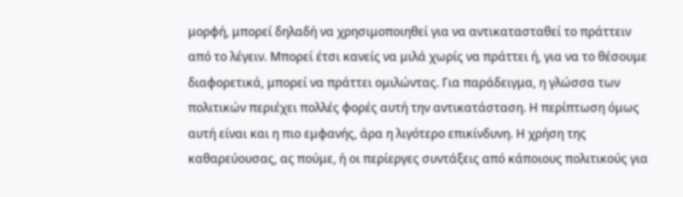μορφή, μπορεί δηλαδή να χρησιμοποιηθεί για να αντικατασταθεί το πράττειν από το λέγειν. Μπορεί έτσι κανείς να μιλά χωρίς να πράττει ή, για να το θέσουμε διαφορετικά, μπορεί να πράττει ομιλώντας. Για παράδειγμα, η γλώσσα των πολιτικών περιέχει πολλές φορές αυτή την αντικατάσταση. Η περίπτωση όμως αυτή είναι και η πιο εμφανής, άρα η λιγότερο επικίνδυνη. Η χρήση της καθαρεύουσας, ας πούμε, ή οι περίεργες συντάξεις από κάποιους πολιτικούς για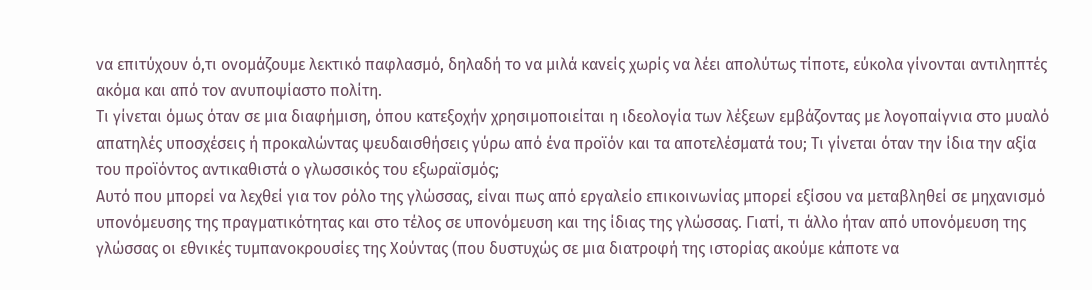να επιτύχουν ό,τι ονομάζουμε λεκτικό παφλασμό, δηλαδή το να μιλά κανείς χωρίς να λέει απολύτως τίποτε, εύκολα γίνονται αντιληπτές ακόμα και από τον ανυποψίαστο πολίτη.
Τι γίνεται όμως όταν σε μια διαφήμιση, όπου κατεξοχήν χρησιμοποιείται η ιδεολογία των λέξεων εμβάζοντας με λογοπαίγνια στο μυαλό απατηλές υποσχέσεις ή προκαλώντας ψευδαισθήσεις γύρω από ένα προϊόν και τα αποτελέσματά του; Τι γίνεται όταν την ίδια την αξία του προϊόντος αντικαθιστά ο γλωσσικός του εξωραϊσμός;
Αυτό που μπορεί να λεχθεί για τον ρόλο της γλώσσας, είναι πως από εργαλείο επικοινωνίας μπορεί εξίσου να μεταβληθεί σε μηχανισμό υπονόμευσης της πραγματικότητας και στο τέλος σε υπονόμευση και της ίδιας της γλώσσας. Γιατί, τι άλλο ήταν από υπονόμευση της γλώσσας οι εθνικές τυμπανοκρουσίες της Χούντας (που δυστυχώς σε μια διατροφή της ιστορίας ακούμε κάποτε να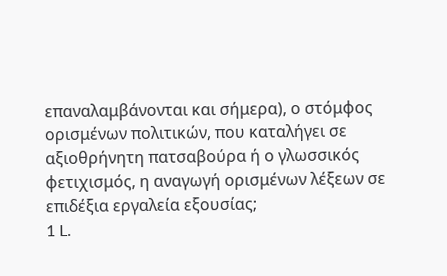επαναλαμβάνονται και σήμερα), ο στόμφος ορισμένων πολιτικών, που καταλήγει σε αξιοθρήνητη πατσαβούρα ή ο γλωσσικός φετιχισμός, η αναγωγή ορισμένων λέξεων σε επιδέξια εργαλεία εξουσίας;
1 L.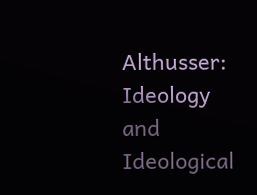Althusser: Ideology and Ideological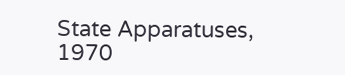State Apparatuses, 1970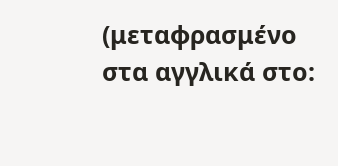(μεταφρασμένο στα αγγλικά στο: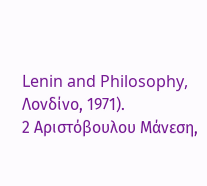Lenin and Philosophy, Λονδίνο, 1971).
2 Αριστόβουλου Μάνεση,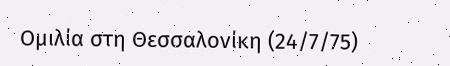Ομιλία στη Θεσσαλονίκη (24/7/75)